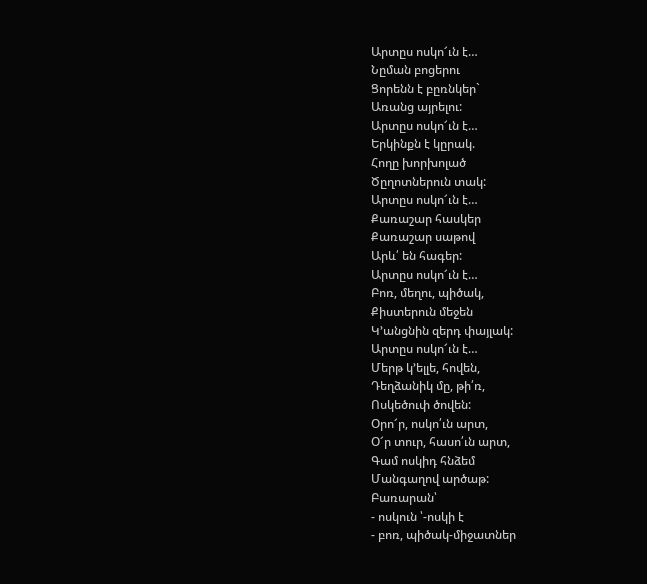Արտըս ոսկո՜ւն է…
Նըման բոցերու
Ցորենն է բըռնկեր`
Առանց այրելու:
Արտըս ոսկո՜ւն է…
Երկինքն է կըրակ.
Հողը խորխոլած
Ծըղոտներուն տակ:
Արտըս ոսկո՜ւն է…
Քառաշար հասկեր
Քառաշար սաթով
Արև՛ են հագեր:
Արտըս ոսկո՜ւն է…
Բոռ, մեղու, պիծակ,
Քիստերուն մեջեն
Կ’անցնին զերդ փայլակ:
Արտըս ոսկո՜ւն է…
Մերթ կ’ելլե, հովեն,
Դեղձանիկ մը, թի՛ռ,
Ոսկեծուփ ծովեն:
Օրո՜ր, ոսկո՛ւն արտ,
Օ՜ր տուր, հասո՛ւն արտ,
Գամ ոսկիդ հնձեմ
Մանգաղով արծաթ:
Բառարան՝
- ոսկուն ՝-ոսկի է
- բոռ, պիծակ-միջատներ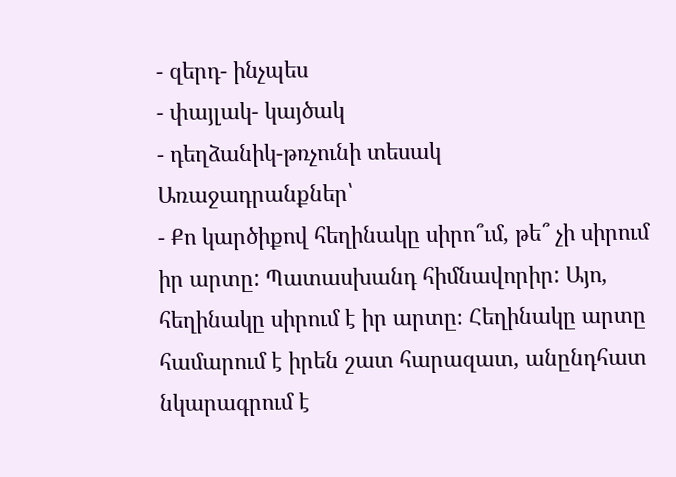- զերդ- ինչպես
- փայլակ- կայծակ
- դեղձանիկ-թռչունի տեսակ
Առաջադրանքներ՝
- Քո կարծիքով հեղինակը սիրո՞ւմ, թե՞ չի սիրում իր արտը: Պատասխանդ հիմնավորիր: Այո, հեղինակը սիրում է իր արտը։ Հեղինակը արտը համարում է իրեն շատ հարազատ, անընդհատ նկարագրում է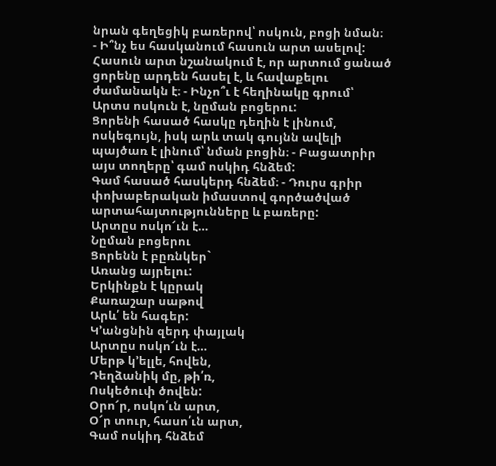նրան գեղեցիկ բառերով՝ ոսկուն, բոցի նման։
- Ի՞նչ ես հասկանում հասուն արտ ասելով:
Հասուն արտ նշանակում է, որ արտում ցանած ցորենը արդեն հասել է, և հավաքելու ժամանակն է։ - Ինչո՞ւ է հեղինակը գրում՝ Արտս ոսկուն է, նըման բոցերու:
Ցորենի հասած հասկը դեղին է լինում, ոսկեգույն, իսկ արև տակ գույնն ավելի պայծառ է լինում՝ նման բոցին։ - Բացատրիր այս տողերը՝ գամ ոսկիդ հնձեմ:
Գամ հասած հասկերդ հնձեմ։ - Դուրս գրիր փոխաբերական իմաստով գործածված արտահայտությունները և բառերը:
Արտըս ոսկո՜ւն է…
Նըման բոցերու
Ցորենն է բըռնկեր`
Առանց այրելու:
Երկինքն է կըրակ
Քառաշար սաթով
Արև՛ են հագեր:
Կ’անցնին զերդ փայլակ
Արտըս ոսկո՜ւն է…
Մերթ կ’ելլե, հովեն,
Դեղձանիկ մը, թի՛ռ,
Ոսկեծուփ ծովեն:
Օրո՜ր, ոսկո՛ւն արտ,
Օ՜ր տուր, հասո՛ւն արտ,
Գամ ոսկիդ հնձեմ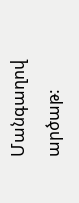Մանգաղով արծաթ: